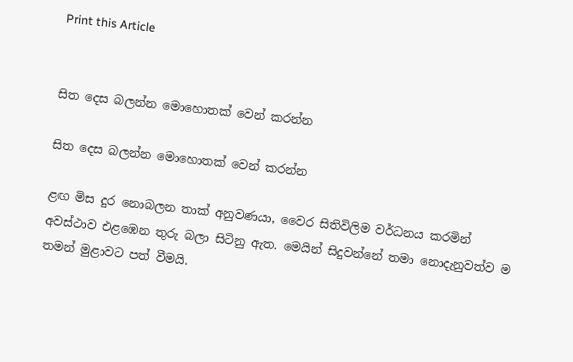Print this Article


සිත දෙස බලන්න මොහොතක් වෙන් කරන්න

සිත දෙස බලන්න මොහොතක් වෙන් කරන්න

ළඟ මිස දුර නොබලන තාක් අනුවණයා, වෛර සිතිවිලිම වර්ධනය කරමින් අවස්ථාව එළඹෙන තුරු බලා සිටිනු ඇත. මෙයින් සිදුවන්නේ තමා නොදැනුවත්ව ම තමන් මුළාවට පත් වීමයි.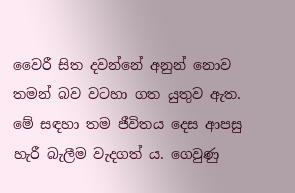වෛරී සිත දවන්නේ අනුන් නොව තමන් බව වටහා ගත යුතුව ඇත. මේ සඳහා තම ජීවිතය දෙස ආපසු හැරී බැලීම වැදගත් ය. ගෙවුණු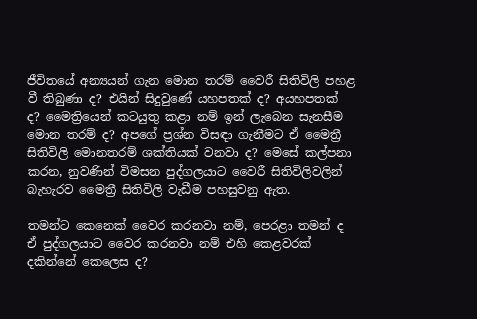ජීවිතයේ අන්‍යයන් ගැන මොන තරම් වෛරී සිතිවිලි පහළ වී තිබුණා ද? එයින් සිදුවුණේ යහපතක් ද? අයහපතක් ද? මෛත්‍රියෙන් කටයුතු කළා නම් ඉන් ලැබෙන සැනසීම මොන තරම් ද? අපගේ ප්‍රශ්න විසඳා ගැනීමට ඒ මෛත්‍රී සිතිවිලි මොනතරම් ශක්තියක් වනවා ද? මෙසේ කල්පනා කරන, නුවණින් විමසන පුද්ගලයාට වෛරී සිතිවිලිවලින් බැහැරව මෛත්‍රී සිතිවිලි වැඩීම පහසුවනු ඇත.

තමන්ට කෙනෙක් වෛර කරනවා නම්, පෙරළා තමන් ද ඒ පුද්ගලයාට වෛර කරනවා නම් එහි කෙළවරක් දකින්නේ කෙලෙස ද?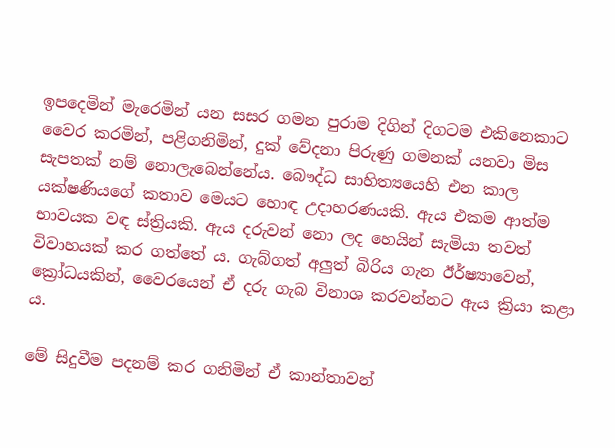ඉපදෙමින් මැරෙමින් යන සසර ගමන පුරාම දිගින් දිගටම එකිනෙකාට වෛර කරමින්, පළිගනිමින්, දුක් වේදනා පිරුණු ගමනක් යනවා මිස සැපතක් නම් නොලැබෙන්නේය. බෞද්ධ සාහිත්‍යයෙහි එන කාල යක්ෂණියගේ කතාව මෙයට හොඳ උදාහරණයකි. ඇය එකම ආත්ම භාවයක වඳ ස්ත්‍රියකි. ඇය දරුවන් නො ලද හෙයින් සැමියා තවත් විවාහයක් කර ගත්තේ ය. ගැබ්ගත් අලුත් බිරිය ගැන ඊර්ෂ්‍යාවෙන්, ක්‍රෝධයකින්, වෛරයෙන් ඒ දරු ගැබ විනාශ කරවන්නට ඇය ක්‍රියා කළා ය.

මේ සිදුවීම පදනම් කර ගනිමින් ඒ කාන්තාවන්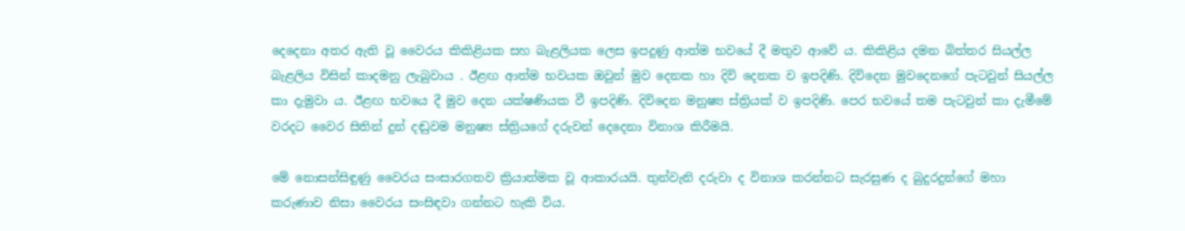දෙදෙනා අතර ඇති වූ වෛරය කිකිළියක සහ බැළලියක ලෙස ඉපදුණු ආත්ම භවයේ දී මතුව ආවේ ය. කිකිළිය දමන බිත්තර සියල්ල බැළලිය විසින් කාදමනු ලැබුවාය . ඊළඟ ආත්ම භවයක ඔවුන් මුව දෙනක හා දිවි දෙනක ව ඉපදිණි. දිවිදෙන මුවදෙනගේ පැටවුන් සියල්ල කා දැමුවා ය. ඊළඟ භවයෙ දී මුව දෙන යක්ෂණියක වී ඉපදිණි. දිවිදෙන මනුෂ්‍ය ස්ත්‍රියක් ව ඉපදිණි. පෙර භවයේ තම පැටවුන් කා දැමීමේ වරදට වෛර සිතින් දුන් දඬුවම මනුෂ්‍ය ස්ත්‍රියගේ දරුවන් දෙදෙනා විනාශ කිරීමයි.

මේ නොසන්සිඳුණු වෛරය සංසාරගතව ක්‍රියාත්මක වූ ආකාරයයි. තුන්වැනි දරුවා ද විනාශ කරන්නට සැරසුණ ද බුදුරදුන්ගේ මහා කරුණාව නිසා වෛරය සංසිඳවා ගන්නට හැකි විය.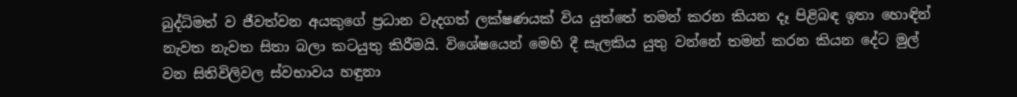බුද්ධිමත් ව ජීවත්වන අයකුගේ ප්‍රධාන වැදගත් ලක්ෂණයක් විය යුත්තේ තමන් කරන කියන දෑ පිළිබඳ ඉතා හොඳින් නැවත නැවත සිතා බලා කටයුතු කිරීමයි. විශේෂයෙන් මෙහි දී සැලකිය යුතු වන්නේ තමන් කරන කියන දේට මුල් වන සිතිවිලිවල ස්වභාවය හඳුනා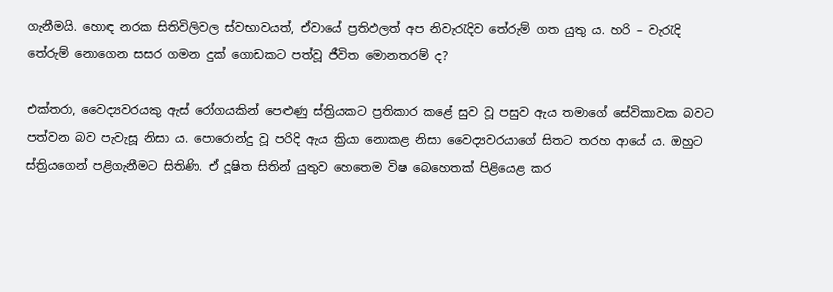ගැනීමයි. හොඳ නරක සිතිවිලිවල ස්වභාවයත්, ඒවායේ ප්‍රතිඵලත් අප නිවැරැදිව තේරුම් ගත යුතු ය. හරි – වැරැදි තේරුම් නොගෙන සසර ගමන දුක් ගොඩකට පත්වූ ජීවිත මොනතරම් ද?

එක්තරා, වෛද්‍යවරයකු ඇස් රෝගයකින් පෙළුණු ස්ත්‍රියකට ප්‍රතිකාර කළේ සුව වූ පසුව ඇය තමාගේ සේවිකාවක බවට පත්වන බව පැවැසූ නිසා ය. පොරොන්දු වූ පරිදි ඇය ක්‍රියා නොකළ නිසා වෛද්‍යවරයාගේ සිතට තරහ ආයේ ය. ඔහුට ස්ත්‍රියගෙන් පළිගැනීමට සිතිණි. ඒ දූෂිත සිතින් යුතුව හෙතෙම විෂ බෙහෙතක් පිළියෙළ කර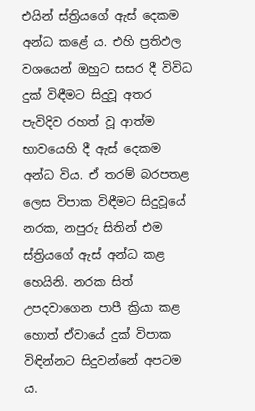එයින් ස්ත්‍රියගේ ඇස් දෙකම අන්ධ කළේ ය. එහි ප්‍රතිඵල වශයෙන් ඔහුට සසර දී විවිධ දුක් විඳීමට සිදුවූ අතර පැවිදිව රහත් වූ ආත්ම භාවයෙහි දී ඇස් දෙකම අන්ධ විය. ඒ තරම් බරපතළ ලෙස විපාක විඳීමට සිදුවූයේ නරක, නපුරු සිතින් එම ස්ත්‍රියගේ ඇස් අන්ධ කළ හෙයිනි. නරක සිත් උපදවාගෙන පාපී ක්‍රියා කළ හොත් ඒවායේ දුක් විපාක විඳින්නට සිදුවන්නේ අපටම ය.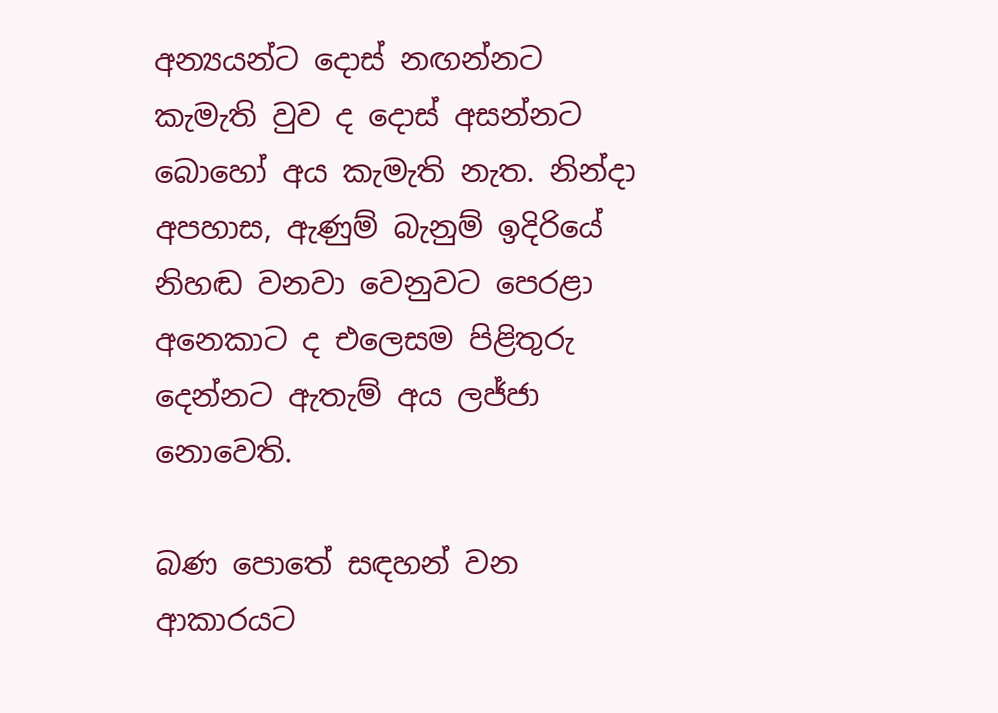අන්‍යයන්ට දොස් නඟන්නට කැමැති වුව ද දොස් අසන්නට බොහෝ අය කැමැති නැත. නින්දා අපහාස, ඇණුම් බැනුම් ඉදිරියේ නිහඬ වනවා වෙනුවට පෙරළා අනෙකාට ද එලෙසම පිළිතුරු දෙන්නට ඇතැම් අය ලජ්ජා නොවෙති.

බණ පොතේ සඳහන් වන ආකාරයට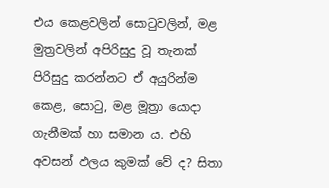එය කෙළවලින් සොටුවලින්, මළ මුත්‍රවලින් අපිරිසුදු වූ තැනක් පිරිසුදු කරන්නට ඒ අයුරින්ම කෙළ, සොටු, මළ මූත්‍රා යොදා ගැනීමක් හා සමාන ය. එහි අවසන් ඵලය කුමක් වේ ද? සිතා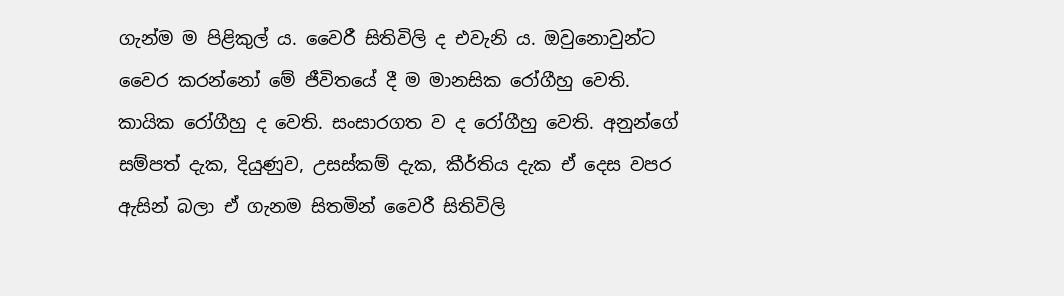ගැන්ම ම පිළිකුල් ය. වෛරී සිතිවිලි ද එවැනි ය. ඔවුනොවුන්ට වෛර කරන්නෝ මේ ජීවිතයේ දී ම මානසික රෝගීහු වෙති. කායික රෝගීහු ද වෙති. සංසාරගත ව ද රෝගීහු වෙති. අනුන්ගේ සම්පත් දැක, දියුණුව, උසස්කම් දැක, කීර්තිය දැක ඒ දෙස වපර ඇසින් බලා ඒ ගැනම සිතමින් වෛරී සිතිවිලි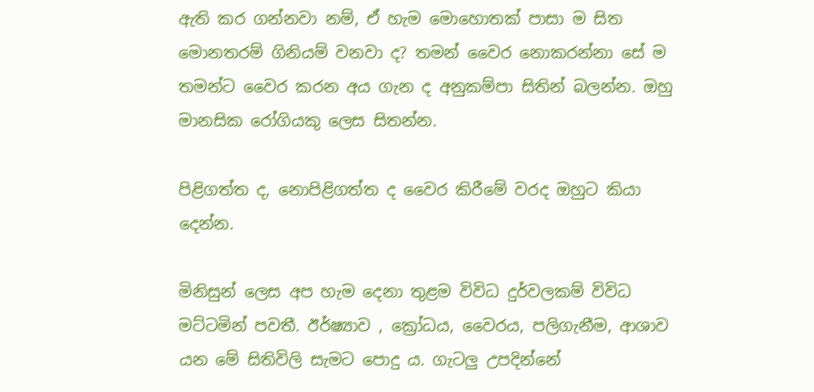ඇති කර ගන්නවා නම්, ඒ හැම මොහොතක් පාසා ම සිත මොනතරම් ගිනියම් වනවා ද? තමන් වෛර නොකරන්නා සේ ම තමන්ට වෛර කරන අය ගැන ද අනුකම්පා සිතින් බලන්න. ඔහු මානසික රෝගියකු ලෙස සිතන්න.

පිළිගත්ත ද, නොපිළිගත්ත ද වෛර කිරීමේ වරද ඔහුට කියා දෙන්න.

මිනිසුන් ලෙස අප හැම දෙනා තුළම විවිධ දුර්වලකම් විවිධ මට්ටමින් පවතී. ඊර්ෂ්‍යාව , ක්‍රෝධය, වෛරය, පලිගැනීම, ආශාව යන මේ සිතිවිලි සැමට පොදු ය. ගැටලු උපදින්නේ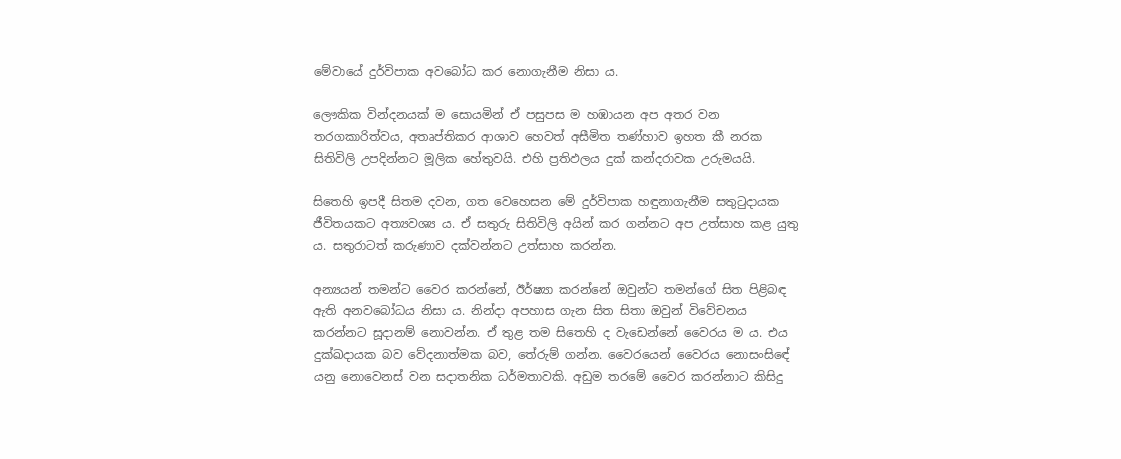මේවායේ දුර්විපාක අවබෝධ කර නොගැනීම නිසා ය.

ලෞකික වින්දනයක් ම සොයමින් ඒ පසුපස ම හඹායන අප අතර වන තරගකාරිත්වය, අතෘප්තිකර ආශාව හෙවත් අසීමිත තණ්හාව ඉහත කී නරක සිතිවිලි උපදින්නට මූලික හේතුවයි. එහි ප්‍රතිඵලය දුක් කන්දරාවක උරුමයයි.

සිතෙහි ඉපදී සිතම දවන, ගත වෙහෙසන මේ දුර්විපාක හඳුනාගැනීම සතුටුදායක ජීවිතයකට අත්‍යවශ්‍ය ය. ඒ සතුරු සිතිවිලි අයින් කර ගන්නට අප උත්සාහ කළ යුතු ය. සතුරාටත් කරුණාව දක්වන්නට උත්සාහ කරන්න.

අන්‍යයන් තමන්ට වෛර කරන්නේ, ඊර්ෂ්‍යා කරන්නේ ඔවුන්ට තමන්ගේ සිත පිළිබඳ ඇති අනවබෝධය නිසා ය. නින්දා අපහාස ගැන සිත සිතා ඔවුන් විවේචනය කරන්නට සූදානම් නොවන්න. ඒ තුළ තම සිතෙහි ද වැඩෙන්නේ වෛරය ම ය. එය දුක්ඛදායක බව වේදනාත්මක බව, තේරුම් ගන්න. වෛරයෙන් වෛරය නොසංසිඳේ යනු නොවෙනස් වන සදාතනික ධර්මතාවකි. අඩුම තරමේ වෛර කරන්නාට කිසිදු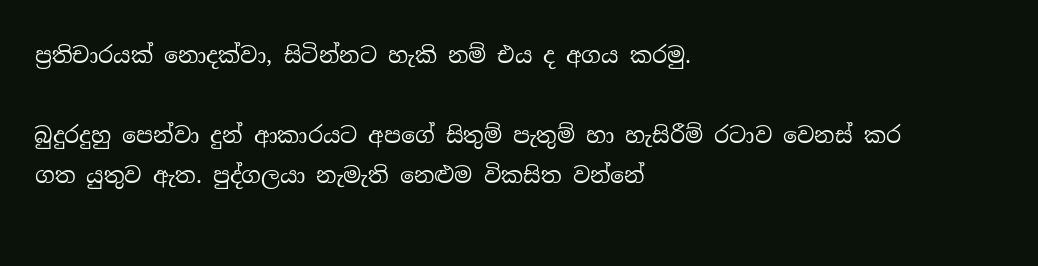ප්‍රතිචාරයක් නොදක්වා, සිටින්නට හැකි නම් එය ද අගය කරමු.

බුදුරදුහු පෙන්වා දුන් ආකාරයට අපගේ සිතුම් පැතුම් හා හැසිරීම් රටාව වෙනස් කර ගත යුතුව ඇත. පුද්ගලයා නැමැති නෙළුම විකසිත වන්නේ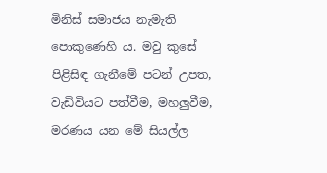මිනිස් සමාජය නැමැති පොකුණෙහි ය. මවු කුසේ පිළිසිඳ ගැනීමේ පටන් උපත, වැඩිවියට පත්වීම, මහලුවීම, මරණය යන මේ සියල්ල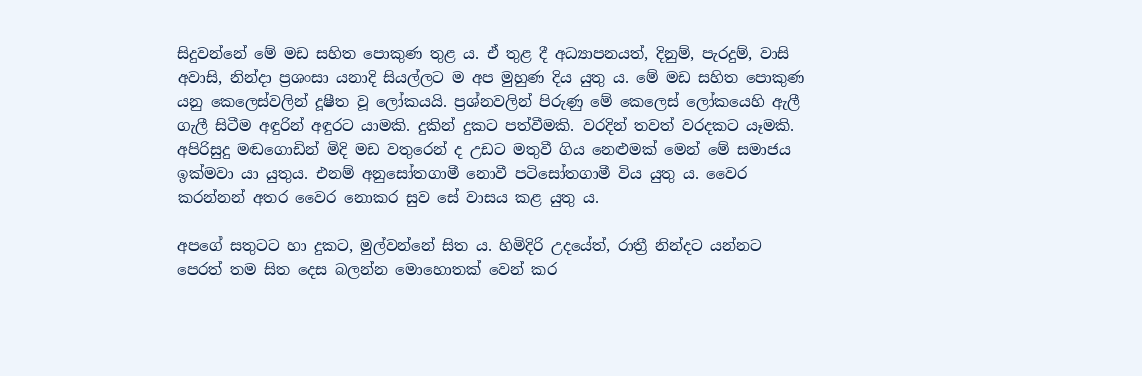සිදුවන්නේ මේ මඩ සහිත පොකුණ තුළ ය. ඒ තුළ දී අධ්‍යාපනයත්, දිනුම්, පැරදුම්, වාසි අවාසි, නින්දා ප්‍රශංසා යනාදි සියල්ලට ම අප මුහුණ දිය යුතු ය. මේ මඩ සහිත පොකුණ යනු කෙලෙස්වලින් දූෂීත වූ ලෝකයයි. ප්‍රශ්නවලින් පිරුණු මේ කෙලෙස් ලෝකයෙහි ඇලී ගැලී සිටීම අඳුරින් අඳුරට යාමකි. දුකින් දුකට පත්වීමකි. වරදින් තවත් වරදකට යෑමකි. අපිරිසුදු මඬගොඩින් මිදි මඩ වතුරෙන් ද උඩට මතුවී ගිය නෙළුමක් මෙන් මේ සමාජය ඉක්මවා යා යුතුය. එනම් අනුසෝතගාමී නොවී පටිසෝතගාමී විය යුතු ය. වෛර කරන්නන් අතර වෛර නොකර සුව සේ වාසය කළ යුතු ය.

අපගේ සතුටට හා දුකට, මුල්වන්නේ සිත ය. හිමිදිරි උදයේත්, රාත්‍රී නින්දට යන්නට පෙරත් තම සිත දෙස බලන්න මොහොතක් වෙන් කර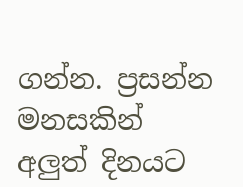ගන්න. ප්‍රසන්න මනසකින් අලුත් දිනයට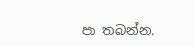පා තබන්න.